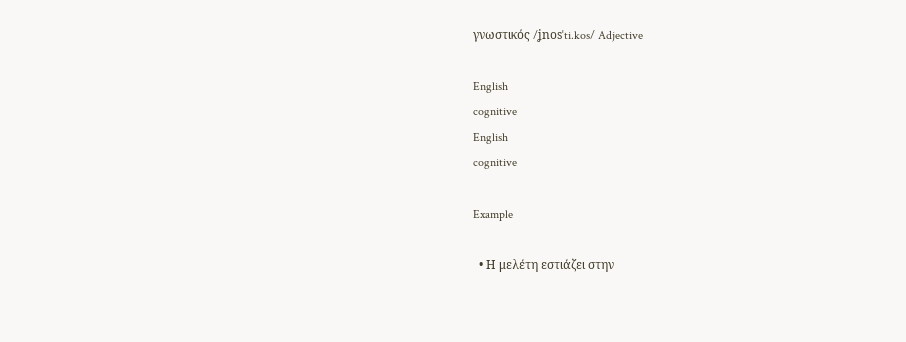γνωστικός /ʝnosˈti.kos/ Adjective

English
cognitive
English
cognitive

Example

  • Η μελέτη εστιάζει στην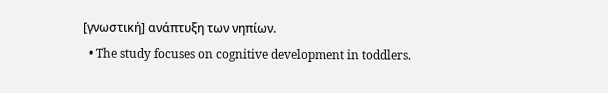[γνωστική] ανάπτυξη των νηπίων.
  • The study focuses on cognitive development in toddlers.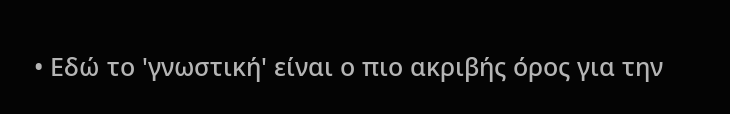• Εδώ το 'γνωστική' είναι ο πιο ακριβής όρος για την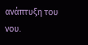ανάπτυξη του νου.